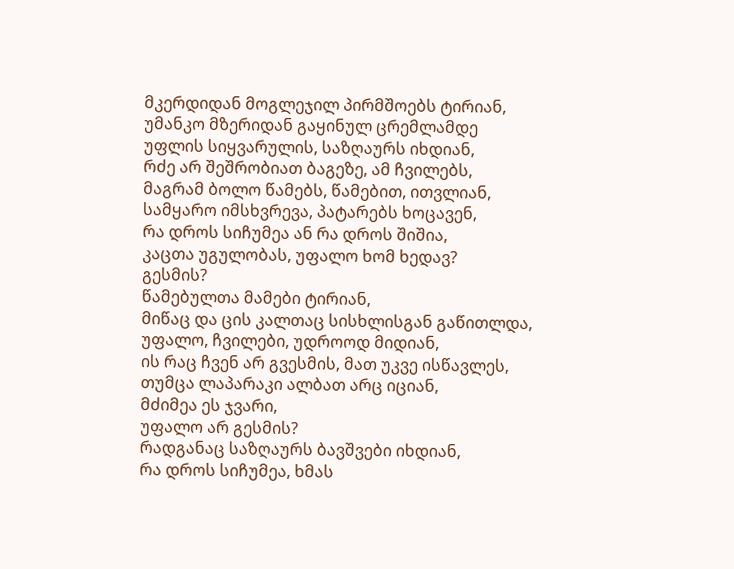მკერდიდან მოგლეჯილ პირმშოებს ტირიან,
უმანკო მზერიდან გაყინულ ცრემლამდე
უფლის სიყვარულის, საზღაურს იხდიან,
რძე არ შეშრობიათ ბაგეზე, ამ ჩვილებს,
მაგრამ ბოლო წამებს, წამებით, ითვლიან,
სამყარო იმსხვრევა, პატარებს ხოცავენ,
რა დროს სიჩუმეა ან რა დროს შიშია,
კაცთა უგულობას, უფალო ხომ ხედავ?
გესმის?
წამებულთა მამები ტირიან,
მიწაც და ცის კალთაც სისხლისგან გაწითლდა,
უფალო, ჩვილები, უდროოდ მიდიან,
ის რაც ჩვენ არ გვესმის, მათ უკვე ისწავლეს,
თუმცა ლაპარაკი ალბათ არც იციან,
მძიმეა ეს ჯვარი,
უფალო არ გესმის?
რადგანაც საზღაურს ბავშვები იხდიან,
რა დროს სიჩუმეა, ხმას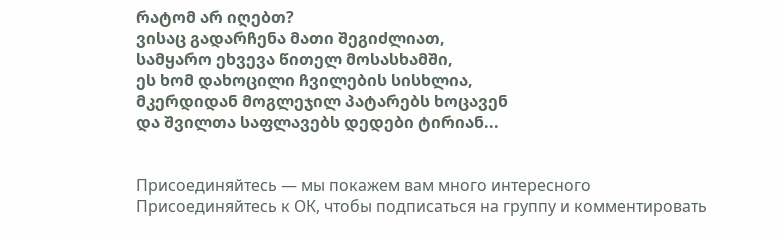რატომ არ იღებთ?
ვისაც გადარჩენა მათი შეგიძლიათ,
სამყარო ეხვევა წითელ მოსასხამში,
ეს ხომ დახოცილი ჩვილების სისხლია,
მკერდიდან მოგლეჯილ პატარებს ხოცავენ
და შვილთა საფლავებს დედები ტირიან...


Присоединяйтесь — мы покажем вам много интересного
Присоединяйтесь к ОК, чтобы подписаться на группу и комментировать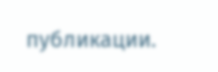публикации.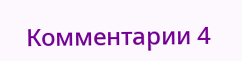Комментарии 4